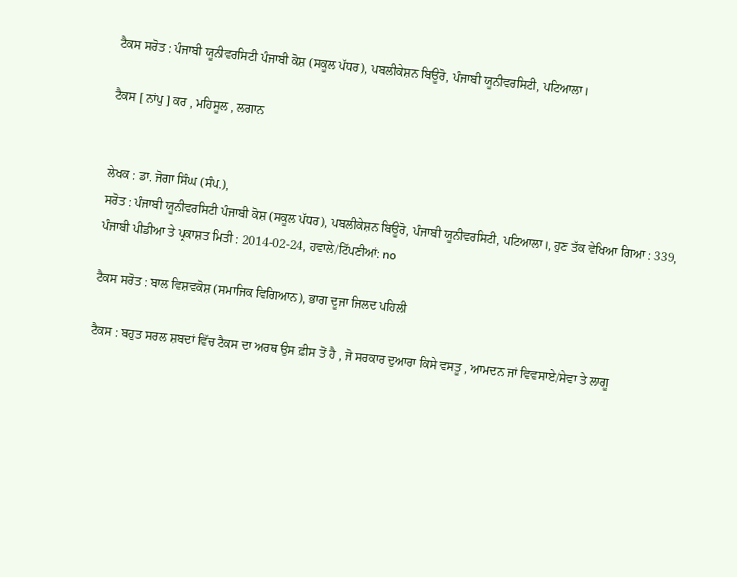ਟੈਕਸ ਸਰੋਤ : ਪੰਜਾਬੀ ਯੂਨੀਵਰਸਿਟੀ ਪੰਜਾਬੀ ਕੋਸ਼ (ਸਕੂਲ ਪੱਧਰ), ਪਬਲੀਕੇਸ਼ਨ ਬਿਊਰੋ, ਪੰਜਾਬੀ ਯੂਨੀਵਰਸਿਟੀ, ਪਟਿਆਲਾ।

ਟੈਕਸ [ ਨਾਂਪੁ ] ਕਰ , ਮਹਿਸੂਲ , ਲਗਾਨ


ਲੇਖਕ : ਡਾ. ਜੋਗਾ ਸਿੰਘ (ਸੰਪ.),
ਸਰੋਤ : ਪੰਜਾਬੀ ਯੂਨੀਵਰਸਿਟੀ ਪੰਜਾਬੀ ਕੋਸ਼ (ਸਕੂਲ ਪੱਧਰ), ਪਬਲੀਕੇਸ਼ਨ ਬਿਊਰੋ, ਪੰਜਾਬੀ ਯੂਨੀਵਰਸਿਟੀ, ਪਟਿਆਲਾ।, ਹੁਣ ਤੱਕ ਵੇਖਿਆ ਗਿਆ : 339, ਪੰਜਾਬੀ ਪੀਡੀਆ ਤੇ ਪ੍ਰਕਾਸ਼ਤ ਮਿਤੀ : 2014-02-24, ਹਵਾਲੇ/ਟਿੱਪਣੀਆਂ: no

ਟੈਕਸ ਸਰੋਤ : ਬਾਲ ਵਿਸ਼ਵਕੋਸ਼ (ਸਮਾਜਿਕ ਵਿਗਿਆਨ), ਭਾਗ ਦੂਜਾ ਜਿਲਦ ਪਹਿਲੀ

ਟੈਕਸ : ਬਹੁਤ ਸਰਲ ਸ਼ਬਦਾਂ ਵਿੱਚ ਟੈਕਸ ਦਾ ਅਰਥ ਉਸ ਫ਼ੀਸ ਤੋਂ ਹੈ , ਜੋ ਸਰਕਾਰ ਦੁਆਰਾ ਕਿਸੇ ਵਸਤੂ , ਆਮਦਨ ਜਾਂ ਵਿਵਸਾਏ/ਸੇਵਾ ਤੇ ਲਾਗੂ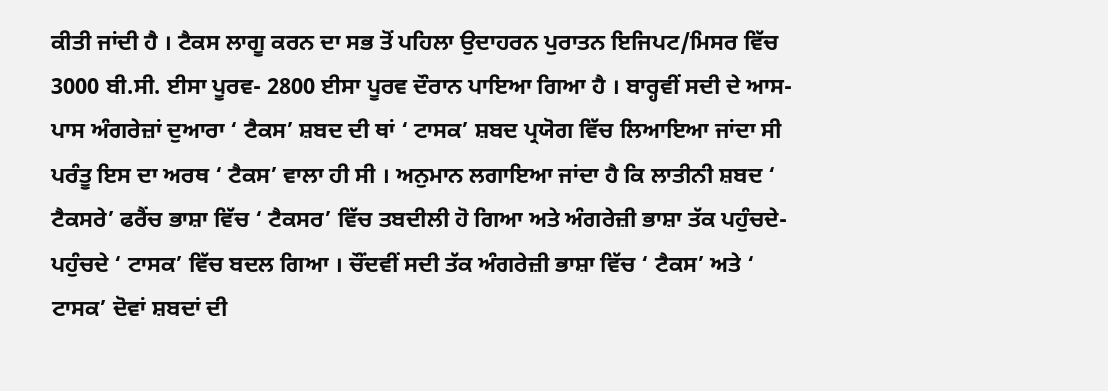ਕੀਤੀ ਜਾਂਦੀ ਹੈ । ਟੈਕਸ ਲਾਗੂ ਕਰਨ ਦਾ ਸਭ ਤੋਂ ਪਹਿਲਾ ਉਦਾਹਰਨ ਪੁਰਾਤਨ ਇਜਿਪਟ/ਮਿਸਰ ਵਿੱਚ 3000 ਬੀ.ਸੀ. ਈਸਾ ਪੂਰਵ- 2800 ਈਸਾ ਪੂਰਵ ਦੌਰਾਨ ਪਾਇਆ ਗਿਆ ਹੈ । ਬਾਰ੍ਹਵੀਂ ਸਦੀ ਦੇ ਆਸ-ਪਾਸ ਅੰਗਰੇਜ਼ਾਂ ਦੁਆਰਾ ‘ ਟੈਕਸ’ ਸ਼ਬਦ ਦੀ ਥਾਂ ‘ ਟਾਸਕ’ ਸ਼ਬਦ ਪ੍ਰਯੋਗ ਵਿੱਚ ਲਿਆਇਆ ਜਾਂਦਾ ਸੀ ਪਰੰਤੂ ਇਸ ਦਾ ਅਰਥ ‘ ਟੈਕਸ’ ਵਾਲਾ ਹੀ ਸੀ । ਅਨੁਮਾਨ ਲਗਾਇਆ ਜਾਂਦਾ ਹੈ ਕਿ ਲਾਤੀਨੀ ਸ਼ਬਦ ‘ ਟੈਕਸਰੇ’ ਫਰੈਂਚ ਭਾਸ਼ਾ ਵਿੱਚ ‘ ਟੈਕਸਰ’ ਵਿੱਚ ਤਬਦੀਲੀ ਹੋ ਗਿਆ ਅਤੇ ਅੰਗਰੇਜ਼ੀ ਭਾਸ਼ਾ ਤੱਕ ਪਹੁੰਚਦੇ-ਪਹੁੰਚਦੇ ‘ ਟਾਸਕ’ ਵਿੱਚ ਬਦਲ ਗਿਆ । ਚੌਂਦਵੀਂ ਸਦੀ ਤੱਕ ਅੰਗਰੇਜ਼ੀ ਭਾਸ਼ਾ ਵਿੱਚ ‘ ਟੈਕਸ’ ਅਤੇ ‘ ਟਾਸਕ’ ਦੋਵਾਂ ਸ਼ਬਦਾਂ ਦੀ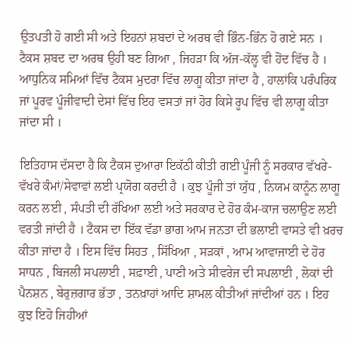ਉਤਪਤੀ ਹੋ ਗਈ ਸੀ ਅਤੇ ਇਹਨਾਂ ਸ਼ਬਦਾਂ ਦੇ ਅਰਥ ਵੀ ਭਿੰਨ-ਭਿੰਨ ਹੋ ਗਏ ਸਨ । ਟੈਕਸ ਸ਼ਬਦ ਦਾ ਅਰਥ ਉਹੀ ਬਣ ਗਿਆ , ਜਿਹੜਾ ਕਿ ਅੱਜ-ਕੱਲ੍ਹ ਵੀ ਹੋਂਦ ਵਿੱਚ ਹੈ । ਆਧੁਨਿਕ ਸਮਿਆਂ ਵਿੱਚ ਟੈਕਸ ਮੁਦਰਾ ਵਿੱਚ ਲਾਗੂ ਕੀਤਾ ਜਾਂਦਾ ਹੈ , ਹਾਲਾਂਕਿ ਪਰੰਪਰਿਕ ਜਾਂ ਪੂਰਵ ਪੂੰਜੀਵਾਦੀ ਦੇਸਾਂ ਵਿੱਚ ਇਹ ਵਸਤਾਂ ਜਾਂ ਹੋਰ ਕਿਸੇ ਰੂਪ ਵਿੱਚ ਵੀ ਲਾਗੂ ਕੀਤਾ ਜਾਂਦਾ ਸੀ ।

ਇਤਿਹਾਸ ਦੱਸਦਾ ਹੈ ਕਿ ਟੈਕਸ ਦੁਆਰਾ ਇਕੱਠੀ ਕੀਤੀ ਗਈ ਪੂੰਜੀ ਨੂੰ ਸਰਕਾਰ ਵੱਖਰੇ-ਵੱਖਰੇ ਕੰਮਾਂ/ਸੇਵਾਵਾਂ ਲਈ ਪ੍ਰਯੋਗ ਕਰਦੀ ਹੈ । ਕੁਝ ਪੂੰਜੀ ਤਾਂ ਯੁੱਧ , ਨਿਯਮ ਕਾਨੂੰਨ ਲਾਗੂ ਕਰਨ ਲਈ , ਸੰਪਤੀ ਦੀ ਰੱਖਿਆ ਲਈ ਅਤੇ ਸਰਕਾਰ ਦੇ ਹੋਰ ਕੰਮ-ਕਾਜ ਚਲਾਉਣ ਲਈ ਵਰਤੀ ਜਾਂਦੀ ਹੈ । ਟੈਕਸ ਦਾ ਇੱਕ ਵੱਡਾ ਭਾਗ ਆਮ ਜਨਤਾ ਦੀ ਭਲਾਈ ਵਾਸਤੇ ਵੀ ਖ਼ਰਚ ਕੀਤਾ ਜਾਂਦਾ ਹੈ । ਇਸ ਵਿੱਚ ਸਿਹਤ , ਸਿੱਖਿਆ , ਸੜਕਾਂ , ਆਮ ਆਵਾਜਾਈ ਦੇ ਹੋਰ ਸਾਧਨ , ਬਿਜਲੀ ਸਪਲਾਈ , ਸਫ਼ਾਈ , ਪਾਣੀ ਅਤੇ ਸੀਵਰੇਜ ਦੀ ਸਪਲਾਈ , ਲੋਕਾਂ ਦੀ ਪੈਨਸ਼ਨ , ਬੇਰੁਜ਼ਗਾਰ ਭੱਤਾ , ਤਨਖ਼ਾਹਾਂ ਆਦਿ ਸ਼ਾਮਲ ਕੀਤੀਆਂ ਜਾਂਦੀਆਂ ਹਨ । ਇਹ ਕੁਝ ਇਹੋ ਜਿਹੀਆਂ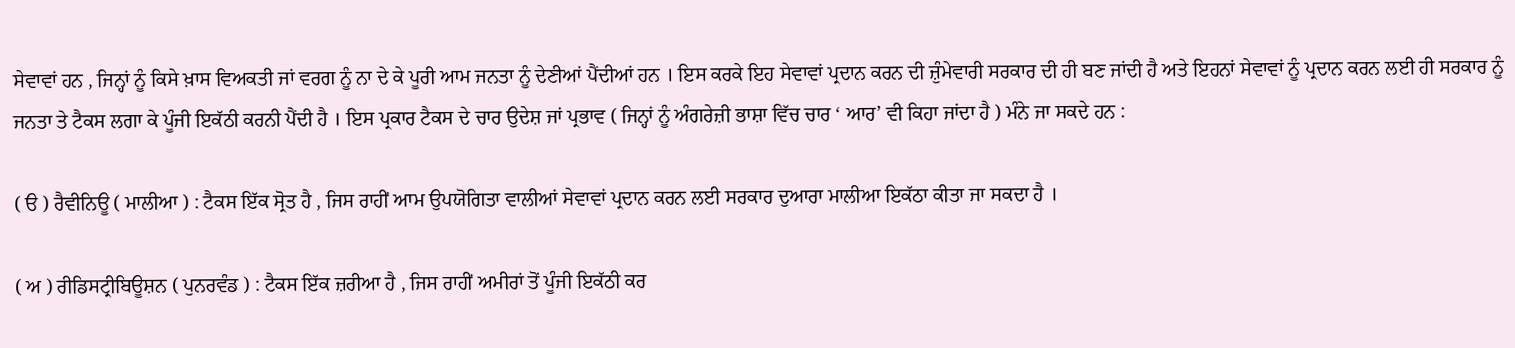ਸੇਵਾਵਾਂ ਹਨ , ਜਿਨ੍ਹਾਂ ਨੂੰ ਕਿਸੇ ਖ਼ਾਸ ਵਿਅਕਤੀ ਜਾਂ ਵਰਗ ਨੂੰ ਨਾ ਦੇ ਕੇ ਪੂਰੀ ਆਮ ਜਨਤਾ ਨੂੰ ਦੇਣੀਆਂ ਪੈਂਦੀਆਂ ਹਨ । ਇਸ ਕਰਕੇ ਇਹ ਸੇਵਾਵਾਂ ਪ੍ਰਦਾਨ ਕਰਨ ਦੀ ਜ਼ੁੰਮੇਵਾਰੀ ਸਰਕਾਰ ਦੀ ਹੀ ਬਣ ਜਾਂਦੀ ਹੈ ਅਤੇ ਇਹਨਾਂ ਸੇਵਾਵਾਂ ਨੂੰ ਪ੍ਰਦਾਨ ਕਰਨ ਲਈ ਹੀ ਸਰਕਾਰ ਨੂੰ ਜਨਤਾ ਤੇ ਟੈਕਸ ਲਗਾ ਕੇ ਪੂੰਜੀ ਇਕੱਠੀ ਕਰਨੀ ਪੈਂਦੀ ਹੈ । ਇਸ ਪ੍ਰਕਾਰ ਟੈਕਸ ਦੇ ਚਾਰ ਉਦੇਸ਼ ਜਾਂ ਪ੍ਰਭਾਵ ( ਜਿਨ੍ਹਾਂ ਨੂੰ ਅੰਗਰੇਜ਼ੀ ਭਾਸ਼ਾ ਵਿੱਚ ਚਾਰ ‘ ਆਰ’ ਵੀ ਕਿਹਾ ਜਾਂਦਾ ਹੈ ) ਮੰਨੇ ਜਾ ਸਕਦੇ ਹਨ :

( ੳ ) ਰੈਵੀਨਿਊ ( ਮਾਲੀਆ ) : ਟੈਕਸ ਇੱਕ ਸ੍ਰੋਤ ਹੈ , ਜਿਸ ਰਾਹੀਂ ਆਮ ਉਪਯੋਗਿਤਾ ਵਾਲੀਆਂ ਸੇਵਾਵਾਂ ਪ੍ਰਦਾਨ ਕਰਨ ਲਈ ਸਰਕਾਰ ਦੁਆਰਾ ਮਾਲੀਆ ਇਕੱਠਾ ਕੀਤਾ ਜਾ ਸਕਦਾ ਹੈ ।

( ਅ ) ਰੀਡਿਸਟ੍ਰੀਬਿਊਸ਼ਨ ( ਪੁਨਰਵੰਡ ) : ਟੈਕਸ ਇੱਕ ਜ਼ਰੀਆ ਹੈ , ਜਿਸ ਰਾਹੀਂ ਅਮੀਰਾਂ ਤੋਂ ਪੂੰਜੀ ਇਕੱਠੀ ਕਰ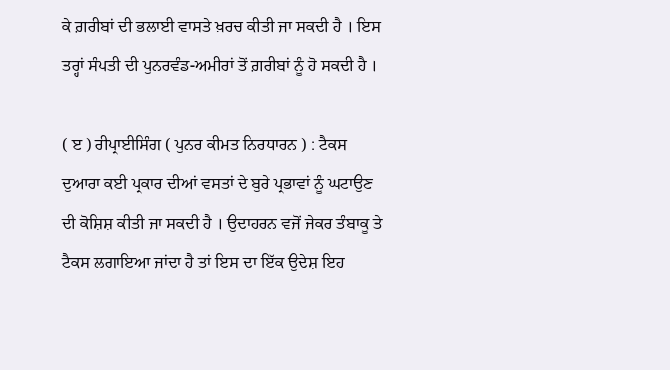ਕੇ ਗ਼ਰੀਬਾਂ ਦੀ ਭਲਾਈ ਵਾਸਤੇ ਖ਼ਰਚ ਕੀਤੀ ਜਾ ਸਕਦੀ ਹੈ । ਇਸ ਤਰ੍ਹਾਂ ਸੰਪਤੀ ਦੀ ਪੁਨਰਵੰਡ-ਅਮੀਰਾਂ ਤੋਂ ਗ਼ਰੀਬਾਂ ਨੂੰ ਹੋ ਸਕਦੀ ਹੈ ।

( ੲ ) ਰੀਪ੍ਰਾਈਸਿੰਗ ( ਪੁਨਰ ਕੀਮਤ ਨਿਰਧਾਰਨ ) : ਟੈਕਸ ਦੁਆਰਾ ਕਈ ਪ੍ਰਕਾਰ ਦੀਆਂ ਵਸਤਾਂ ਦੇ ਬੁਰੇ ਪ੍ਰਭਾਵਾਂ ਨੂੰ ਘਟਾਉਣ ਦੀ ਕੋਸ਼ਿਸ਼ ਕੀਤੀ ਜਾ ਸਕਦੀ ਹੈ । ਉਦਾਹਰਨ ਵਜੋਂ ਜੇਕਰ ਤੰਬਾਕੂ ਤੇ ਟੈਕਸ ਲਗਾਇਆ ਜਾਂਦਾ ਹੈ ਤਾਂ ਇਸ ਦਾ ਇੱਕ ਉਦੇਸ਼ ਇਹ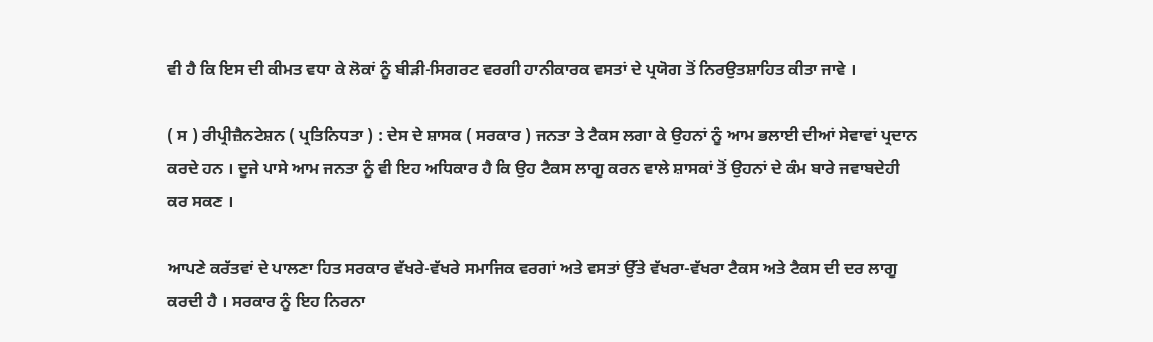ਵੀ ਹੈ ਕਿ ਇਸ ਦੀ ਕੀਮਤ ਵਧਾ ਕੇ ਲੋਕਾਂ ਨੂੰ ਬੀੜੀ-ਸਿਗਰਟ ਵਰਗੀ ਹਾਨੀਕਾਰਕ ਵਸਤਾਂ ਦੇ ਪ੍ਰਯੋਗ ਤੋਂ ਨਿਰਉਤਸ਼ਾਹਿਤ ਕੀਤਾ ਜਾਵੇ ।

( ਸ ) ਰੀਪ੍ਰੀਜ਼ੈਨਟੇਸ਼ਨ ( ਪ੍ਰਤਿਨਿਧਤਾ ) : ਦੇਸ ਦੇ ਸ਼ਾਸਕ ( ਸਰਕਾਰ ) ਜਨਤਾ ਤੇ ਟੈਕਸ ਲਗਾ ਕੇ ਉਹਨਾਂ ਨੂੰ ਆਮ ਭਲਾਈ ਦੀਆਂ ਸੇਵਾਵਾਂ ਪ੍ਰਦਾਨ ਕਰਦੇ ਹਨ । ਦੂਜੇ ਪਾਸੇ ਆਮ ਜਨਤਾ ਨੂੰ ਵੀ ਇਹ ਅਧਿਕਾਰ ਹੈ ਕਿ ਉਹ ਟੈਕਸ ਲਾਗੂ ਕਰਨ ਵਾਲੇ ਸ਼ਾਸਕਾਂ ਤੋਂ ਉਹਨਾਂ ਦੇ ਕੰਮ ਬਾਰੇ ਜਵਾਬਦੇਹੀ ਕਰ ਸਕਣ ।

ਆਪਣੇ ਕਰੱਤਵਾਂ ਦੇ ਪਾਲਣਾ ਹਿਤ ਸਰਕਾਰ ਵੱਖਰੇ-ਵੱਖਰੇ ਸਮਾਜਿਕ ਵਰਗਾਂ ਅਤੇ ਵਸਤਾਂ ਉੱਤੇ ਵੱਖਰਾ-ਵੱਖਰਾ ਟੈਕਸ ਅਤੇ ਟੈਕਸ ਦੀ ਦਰ ਲਾਗੂ ਕਰਦੀ ਹੈ । ਸਰਕਾਰ ਨੂੰ ਇਹ ਨਿਰਨਾ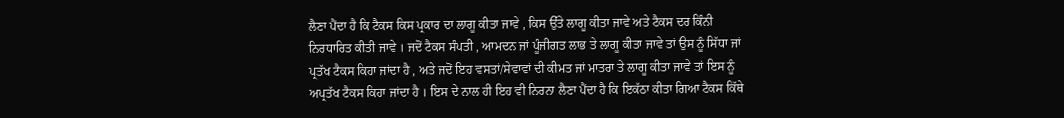ਲੈਣਾ ਪੈਂਦਾ ਹੈ ਕਿ ਟੈਕਸ ਕਿਸ ਪ੍ਰਕਾਰ ਦਾ ਲਾਗੂ ਕੀਤਾ ਜਾਵੇ , ਕਿਸ ਉੱਤੇ ਲਾਗੂ ਕੀਤਾ ਜਾਵੇ ਅਤੇ ਟੈਕਸ ਦਰ ਕਿੰਨੀ ਨਿਰਧਾਰਿਤ ਕੀਤੀ ਜਾਵੇ । ਜਦੋਂ ਟੈਕਸ ਸੰਪਤੀ , ਆਮਦਨ ਜਾਂ ਪੂੰਜੀਗਤ ਲਾਭ ਤੇ ਲਾਗੂ ਕੀਤਾ ਜਾਵੇ ਤਾਂ ਉਸ ਨੂੰ ਸਿੱਧਾ ਜਾਂ ਪ੍ਰਤੱਖ ਟੈਕਸ ਕਿਹਾ ਜਾਂਦਾ ਹੈ , ਅਤੇ ਜਦੋਂ ਇਹ ਵਸਤਾਂ/ਸੇਵਾਵਾਂ ਦੀ ਕੀਮਤ ਜਾਂ ਮਾਤਰਾ ਤੇ ਲਾਗੂ ਕੀਤਾ ਜਾਵੇ ਤਾਂ ਇਸ ਨੂੰ ਅਪ੍ਰਤੱਖ ਟੈਕਸ ਕਿਹਾ ਜਾਂਦਾ ਹੈ । ਇਸ ਦੇ ਨਾਲ ਹੀ ਇਹ ਵੀ ਨਿਰਨਾ ਲੈਣਾ ਪੈਂਦਾ ਹੈ ਕਿ ਇਕੱਠਾ ਕੀਤਾ ਗਿਆ ਟੈਕਸ ਕਿੱਥੇ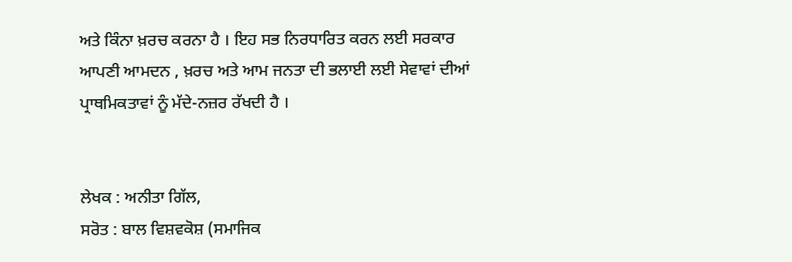ਅਤੇ ਕਿੰਨਾ ਖ਼ਰਚ ਕਰਨਾ ਹੈ । ਇਹ ਸਭ ਨਿਰਧਾਰਿਤ ਕਰਨ ਲਈ ਸਰਕਾਰ ਆਪਣੀ ਆਮਦਨ , ਖ਼ਰਚ ਅਤੇ ਆਮ ਜਨਤਾ ਦੀ ਭਲਾਈ ਲਈ ਸੇਵਾਵਾਂ ਦੀਆਂ ਪ੍ਰਾਥਮਿਕਤਾਵਾਂ ਨੂੰ ਮੱਦੇ-ਨਜ਼ਰ ਰੱਖਦੀ ਹੈ ।


ਲੇਖਕ : ਅਨੀਤਾ ਗਿੱਲ,
ਸਰੋਤ : ਬਾਲ ਵਿਸ਼ਵਕੋਸ਼ (ਸਮਾਜਿਕ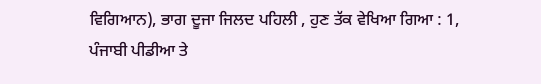ਵਿਗਿਆਨ), ਭਾਗ ਦੂਜਾ ਜਿਲਦ ਪਹਿਲੀ , ਹੁਣ ਤੱਕ ਵੇਖਿਆ ਗਿਆ : 1, ਪੰਜਾਬੀ ਪੀਡੀਆ ਤੇ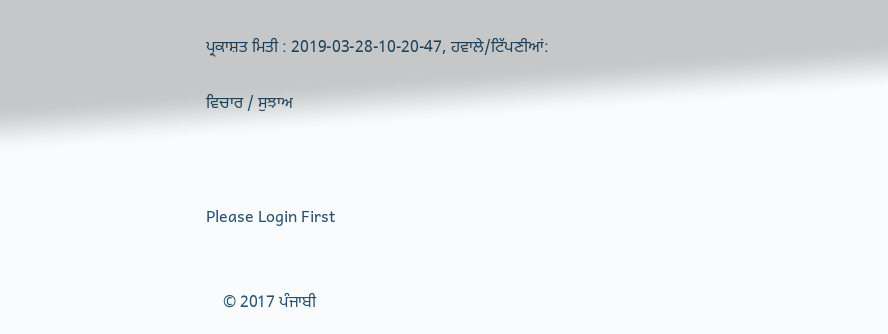ਪ੍ਰਕਾਸ਼ਤ ਮਿਤੀ : 2019-03-28-10-20-47, ਹਵਾਲੇ/ਟਿੱਪਣੀਆਂ:

ਵਿਚਾਰ / ਸੁਝਾਅ



Please Login First


    © 2017 ਪੰਜਾਬੀ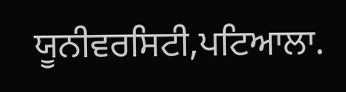ਯੂਨੀਵਰਸਿਟੀ,ਪਟਿਆਲਾ.